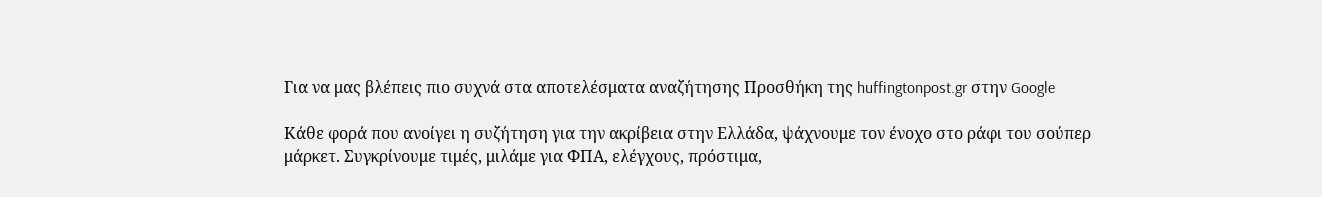Για να μας βλέπεις πιο συχνά στα αποτελέσματα αναζήτησης Προσθήκη της huffingtonpost.gr στην Google

Κάθε φορά που ανοίγει η συζήτηση για την ακρίβεια στην Ελλάδα, ψάχνουμε τον ένοχο στο ράφι του σούπερ μάρκετ. Συγκρίνουμε τιμές, μιλάμε για ΦΠΑ, ελέγχους, πρόστιμα,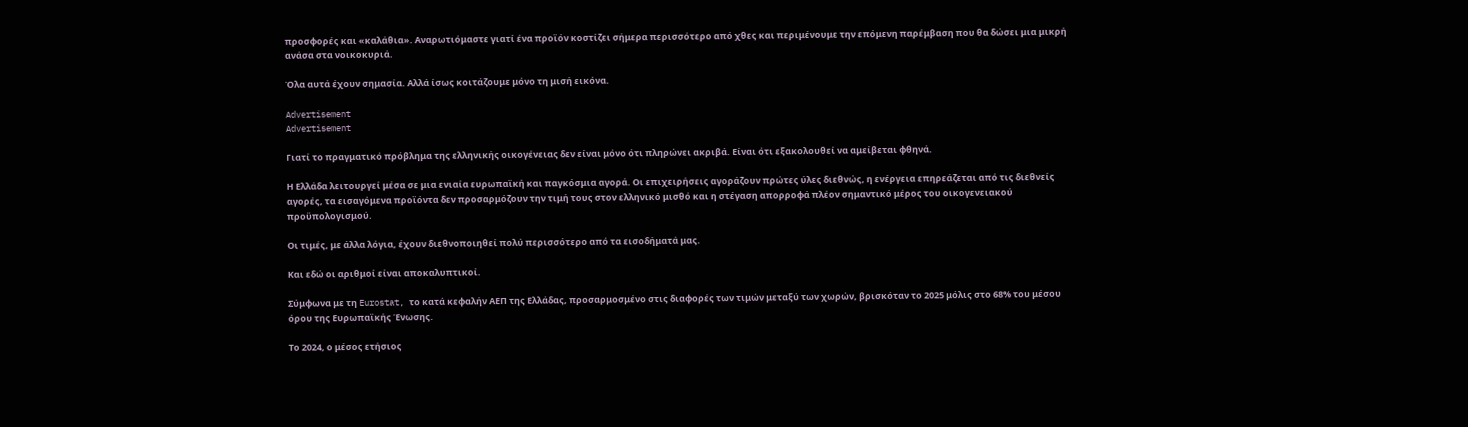προσφορές και «καλάθια». Αναρωτιόμαστε γιατί ένα προϊόν κοστίζει σήμερα περισσότερο από χθες και περιμένουμε την επόμενη παρέμβαση που θα δώσει μια μικρή ανάσα στα νοικοκυριά.

Όλα αυτά έχουν σημασία. Αλλά ίσως κοιτάζουμε μόνο τη μισή εικόνα.

Advertisement
Advertisement

Γιατί το πραγματικό πρόβλημα της ελληνικής οικογένειας δεν είναι μόνο ότι πληρώνει ακριβά. Είναι ότι εξακολουθεί να αμείβεται φθηνά.

Η Ελλάδα λειτουργεί μέσα σε μια ενιαία ευρωπαϊκή και παγκόσμια αγορά. Οι επιχειρήσεις αγοράζουν πρώτες ύλες διεθνώς, η ενέργεια επηρεάζεται από τις διεθνείς αγορές, τα εισαγόμενα προϊόντα δεν προσαρμόζουν την τιμή τους στον ελληνικό μισθό και η στέγαση απορροφά πλέον σημαντικό μέρος του οικογενειακού προϋπολογισμού.

Οι τιμές, με άλλα λόγια, έχουν διεθνοποιηθεί πολύ περισσότερο από τα εισοδήματά μας.

Και εδώ οι αριθμοί είναι αποκαλυπτικοί.

Σύμφωνα με τη Eurostat, το κατά κεφαλήν ΑΕΠ της Ελλάδας, προσαρμοσμένο στις διαφορές των τιμών μεταξύ των χωρών, βρισκόταν το 2025 μόλις στο 68% του μέσου όρου της Ευρωπαϊκής Ένωσης.

Το 2024, ο μέσος ετήσιος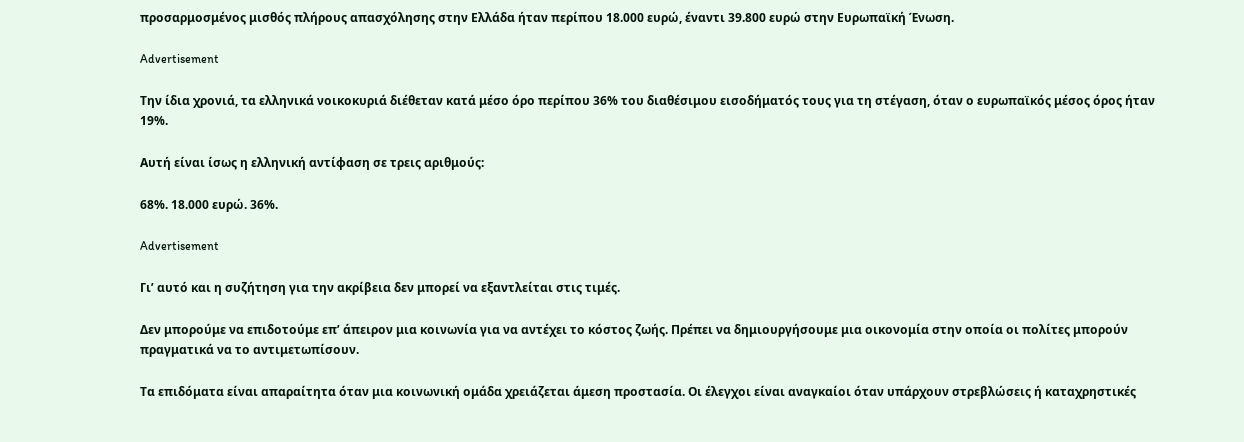προσαρμοσμένος μισθός πλήρους απασχόλησης στην Ελλάδα ήταν περίπου 18.000 ευρώ, έναντι 39.800 ευρώ στην Ευρωπαϊκή Ένωση.

Advertisement

Την ίδια χρονιά, τα ελληνικά νοικοκυριά διέθεταν κατά μέσο όρο περίπου 36% του διαθέσιμου εισοδήματός τους για τη στέγαση, όταν ο ευρωπαϊκός μέσος όρος ήταν 19%.

Αυτή είναι ίσως η ελληνική αντίφαση σε τρεις αριθμούς:

68%. 18.000 ευρώ. 36%.

Advertisement

Γι’ αυτό και η συζήτηση για την ακρίβεια δεν μπορεί να εξαντλείται στις τιμές.

Δεν μπορούμε να επιδοτούμε επ’ άπειρον μια κοινωνία για να αντέχει το κόστος ζωής. Πρέπει να δημιουργήσουμε μια οικονομία στην οποία οι πολίτες μπορούν πραγματικά να το αντιμετωπίσουν.

Τα επιδόματα είναι απαραίτητα όταν μια κοινωνική ομάδα χρειάζεται άμεση προστασία. Οι έλεγχοι είναι αναγκαίοι όταν υπάρχουν στρεβλώσεις ή καταχρηστικές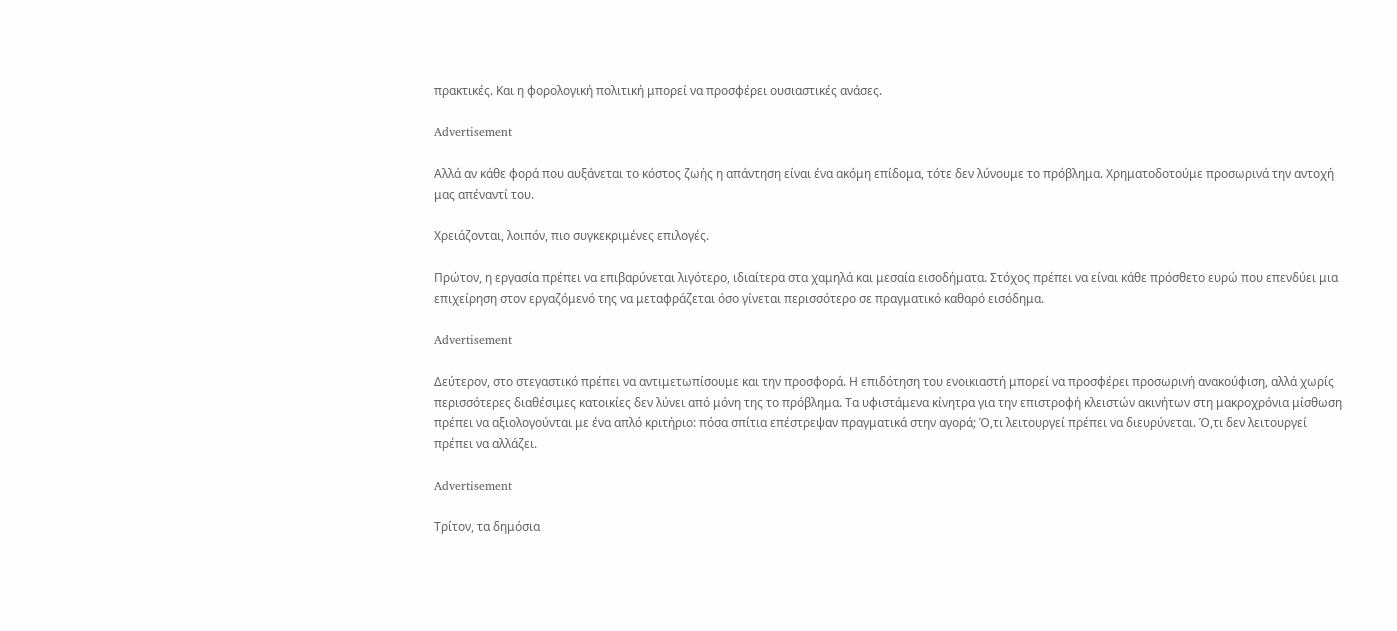πρακτικές. Και η φορολογική πολιτική μπορεί να προσφέρει ουσιαστικές ανάσες.

Advertisement

Αλλά αν κάθε φορά που αυξάνεται το κόστος ζωής η απάντηση είναι ένα ακόμη επίδομα, τότε δεν λύνουμε το πρόβλημα. Χρηματοδοτούμε προσωρινά την αντοχή μας απέναντί του.

Χρειάζονται, λοιπόν, πιο συγκεκριμένες επιλογές.

Πρώτον, η εργασία πρέπει να επιβαρύνεται λιγότερο, ιδιαίτερα στα χαμηλά και μεσαία εισοδήματα. Στόχος πρέπει να είναι κάθε πρόσθετο ευρώ που επενδύει μια επιχείρηση στον εργαζόμενό της να μεταφράζεται όσο γίνεται περισσότερο σε πραγματικό καθαρό εισόδημα.

Advertisement

Δεύτερον, στο στεγαστικό πρέπει να αντιμετωπίσουμε και την προσφορά. Η επιδότηση του ενοικιαστή μπορεί να προσφέρει προσωρινή ανακούφιση, αλλά χωρίς περισσότερες διαθέσιμες κατοικίες δεν λύνει από μόνη της το πρόβλημα. Τα υφιστάμενα κίνητρα για την επιστροφή κλειστών ακινήτων στη μακροχρόνια μίσθωση πρέπει να αξιολογούνται με ένα απλό κριτήριο: πόσα σπίτια επέστρεψαν πραγματικά στην αγορά; Ό,τι λειτουργεί πρέπει να διευρύνεται. Ό,τι δεν λειτουργεί πρέπει να αλλάζει.

Advertisement

Τρίτον, τα δημόσια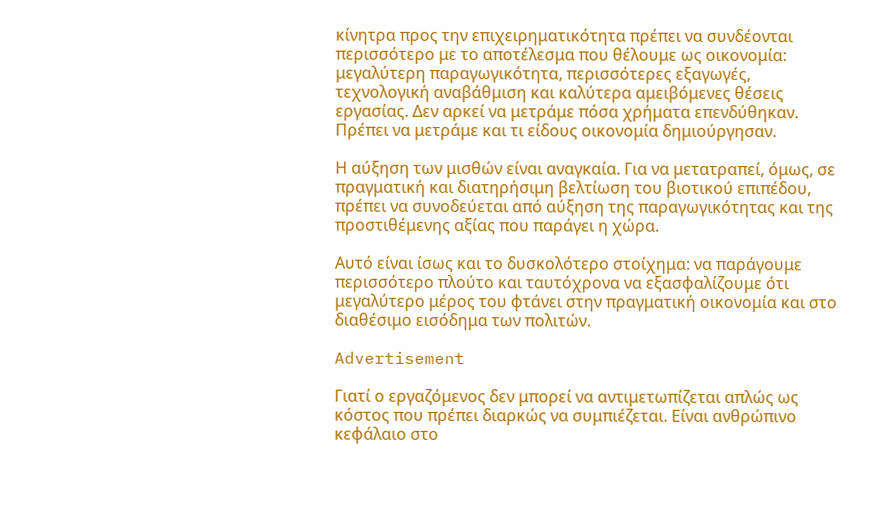κίνητρα προς την επιχειρηματικότητα πρέπει να συνδέονται περισσότερο με το αποτέλεσμα που θέλουμε ως οικονομία: μεγαλύτερη παραγωγικότητα, περισσότερες εξαγωγές, τεχνολογική αναβάθμιση και καλύτερα αμειβόμενες θέσεις εργασίας. Δεν αρκεί να μετράμε πόσα χρήματα επενδύθηκαν. Πρέπει να μετράμε και τι είδους οικονομία δημιούργησαν.

Η αύξηση των μισθών είναι αναγκαία. Για να μετατραπεί, όμως, σε πραγματική και διατηρήσιμη βελτίωση του βιοτικού επιπέδου, πρέπει να συνοδεύεται από αύξηση της παραγωγικότητας και της προστιθέμενης αξίας που παράγει η χώρα.

Αυτό είναι ίσως και το δυσκολότερο στοίχημα: να παράγουμε περισσότερο πλούτο και ταυτόχρονα να εξασφαλίζουμε ότι μεγαλύτερο μέρος του φτάνει στην πραγματική οικονομία και στο διαθέσιμο εισόδημα των πολιτών.

Advertisement

Γιατί ο εργαζόμενος δεν μπορεί να αντιμετωπίζεται απλώς ως κόστος που πρέπει διαρκώς να συμπιέζεται. Είναι ανθρώπινο κεφάλαιο στο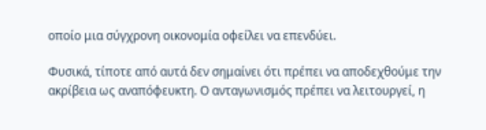οποίο μια σύγχρονη οικονομία οφείλει να επενδύει.

Φυσικά, τίποτε από αυτά δεν σημαίνει ότι πρέπει να αποδεχθούμε την ακρίβεια ως αναπόφευκτη. Ο ανταγωνισμός πρέπει να λειτουργεί, η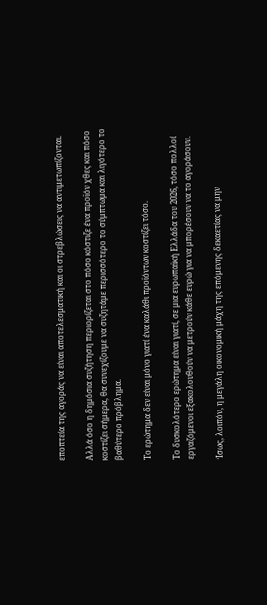εποπτεία της αγοράς να είναι αποτελεσματική και οι στρεβλώσεις να αντιμετωπίζονται.

Αλλά όσο η δημόσια συζήτηση περιορίζεται στο πόσο κόστιζε ένα προϊόν χθες και πόσο κοστίζει σήμερα, θα συνεχίζουμε να συζητάμε περισσότερο το σύμπτωμα και λιγότερο το βαθύτερο πρόβλημα.

Το ερώτημα δεν είναι μόνο γιατί ένα καλάθι προϊόντων κοστίζει τόσο.

Το δυσκολότερο ερώτημα είναι γιατί, σε μια ευρωπαϊκή Ελλάδα του 2026, τόσο πολλοί εργαζόμενοι εξακολουθούν να μετρούν κάθε ευρώ για να μπορέσουν να το αγοράσουν.

Ίσως, λοιπόν, η μεγάλη οικονομική μάχη της επόμενης δεκαετίας να μην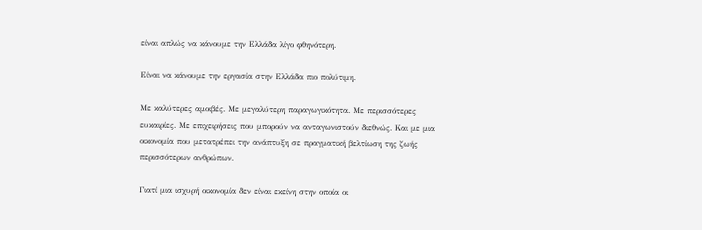είναι απλώς να κάνουμε την Ελλάδα λίγο φθηνότερη.

Είναι να κάνουμε την εργασία στην Ελλάδα πιο πολύτιμη.

Με καλύτερες αμοιβές. Με μεγαλύτερη παραγωγικότητα. Με περισσότερες ευκαιρίες. Με επιχειρήσεις που μπορούν να ανταγωνιστούν διεθνώς. Και με μια οικονομία που μετατρέπει την ανάπτυξη σε πραγματική βελτίωση της ζωής περισσότερων ανθρώπων.

Γιατί μια ισχυρή οικονομία δεν είναι εκείνη στην οποία οι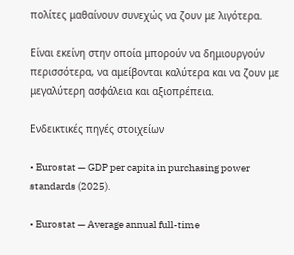πολίτες μαθαίνουν συνεχώς να ζουν με λιγότερα.

Είναι εκείνη στην οποία μπορούν να δημιουργούν περισσότερα, να αμείβονται καλύτερα και να ζουν με μεγαλύτερη ασφάλεια και αξιοπρέπεια.

Ενδεικτικές πηγές στοιχείων

• Eurostat — GDP per capita in purchasing power standards (2025).

• Eurostat — Average annual full-time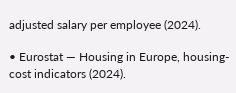adjusted salary per employee (2024).

• Eurostat — Housing in Europe, housing-cost indicators (2024).